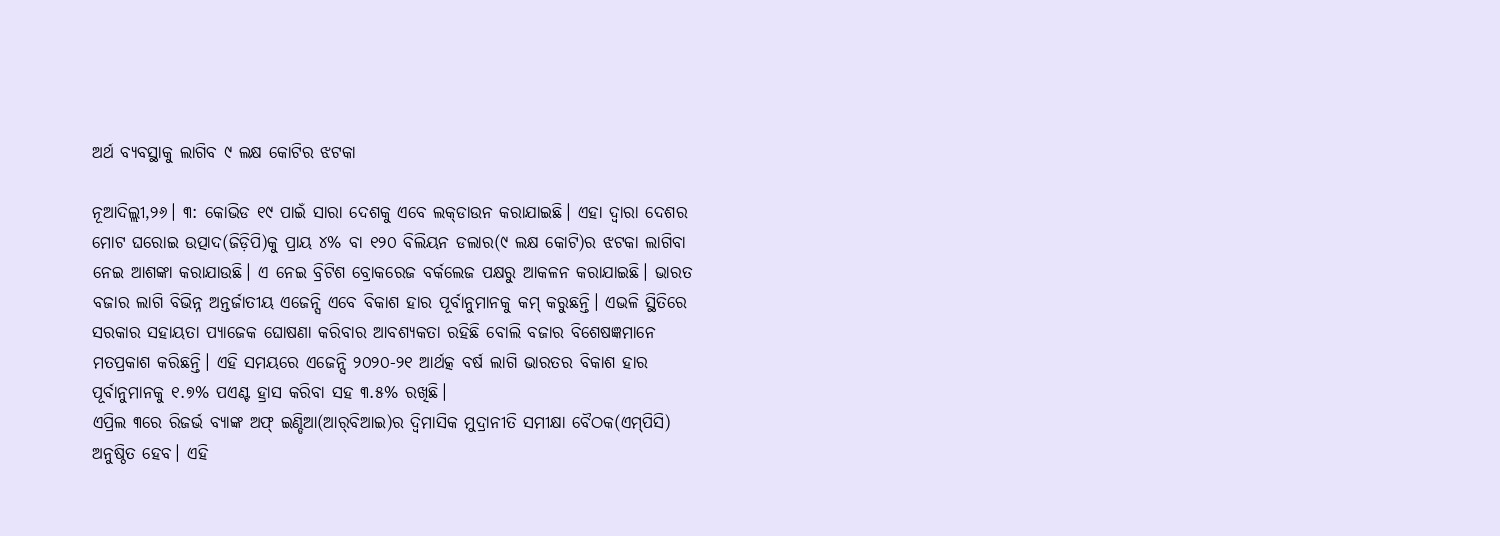ଅର୍ଥ ବ୍ୟବସ୍ଥାକୁ ଲାଗିବ ୯ ଲକ୍ଷ କୋଟିର ଝଟକା

ନୂଆଦିଲ୍ଲୀ,୨୬। ୩: କୋଭିଡ ୧୯ ପାଇଁ ସାରା ଦେଶକୁ ଏବେ ଲକ୍‌ଡାଉନ କରାଯାଇଛି। ଏହା ଦ୍ୱାରା ଦେଶର ମୋଟ ଘରୋଇ ଉତ୍ପାଦ(ଜିଡ଼ିପି)କୁ ପ୍ରାୟ ୪% ବା ୧୨୦ ବିଲିୟନ ଡଲାର(୯ ଲକ୍ଷ କୋଟି)ର ଝଟକା ଲାଗିବା ନେଇ ଆଶଙ୍କା କରାଯାଉଛି। ଏ ନେଇ ବ୍ରିଟିଶ ବ୍ରୋକରେଜ ବର୍କଲେଜ ପକ୍ଷରୁ ଆକଳନ କରାଯାଇଛି। ଭାରତ ବଜାର ଲାଗି ବିଭିନ୍ନ ଅନ୍ତର୍ଜାତୀୟ ଏଜେନ୍ସି ଏବେ ବିକାଶ ହାର ପୂର୍ବାନୁମାନକୁ କମ୍‌ କରୁଛନ୍ତି। ଏଭଳି ସ୍ଥିତିରେ ସରକାର ସହାୟତା ପ୍ୟାଜେକ ଘୋଷଣା କରିବାର ଆବଶ୍ୟକତା ରହିଛି ବୋଲି ବଜାର ବିଶେଷଜ୍ଞମାନେ ମତପ୍ରକାଶ କରିଛନ୍ତି। ଏହି ସମୟରେ ଏଜେନ୍ସି ୨୦୨୦-୨୧ ଆର୍ଥତ୍କ ବର୍ଷ ଲାଗି ଭାରତର ବିକାଶ ହାର ପୂର୍ବାନୁମାନକୁ ୧.୭% ପଏଣ୍ଟ ହ୍ରାସ କରିବା ସହ ୩.୫% ରଖିଛି।
ଏପ୍ରିଲ ୩ରେ ରିଜର୍ଭ ବ୍ୟାଙ୍କ ଅଫ୍‌ ଇଣ୍ଡିଆ(ଆର୍‌ବିଆଇ)ର ଦ୍ୱିମାସିକ ମୁଦ୍ରାନୀତି ସମୀକ୍ଷା ବୈଠକ(ଏମ୍‌ପିସି) ଅନୁଷ୍ଠିତ ହେବ। ଏହି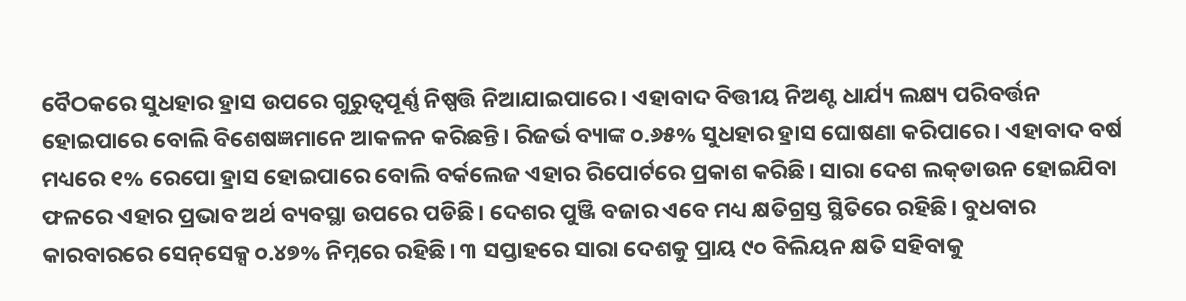ବୈଠକରେ ସୁଧହାର ହ୍ରାସ ଉପରେ ଗୁରୁତ୍ୱପୂର୍ଣ୍ଣ ନିଷ୍ପତ୍ତି ନିଆଯାଇପାରେ। ଏହାବାଦ ବିତ୍ତୀୟ ନିଅଣ୍ଟ ଧାର୍ଯ୍ୟ ଲକ୍ଷ୍ୟ ପରିବର୍ତ୍ତନ ହୋଇପାରେ ବୋଲି ବିଶେଷଜ୍ଞମାନେ ଆକଳନ କରିଛନ୍ତି। ରିଜର୍ଭ ବ୍ୟାଙ୍କ ୦.୬୫% ସୁଧହାର ହ୍ରାସ ଘୋଷଣା କରିପାରେ। ଏହାବାଦ ବର୍ଷ ମଧ୍ୟରେ ୧% ରେପୋ ହ୍ରାସ ହୋଇପାରେ ବୋଲି ବର୍କଲେଜ ଏହାର ରିପୋର୍ଟରେ ପ୍ରକାଶ କରିଛି। ସାରା ଦେଶ ଲକ୍‌ଡାଉନ ହୋଇଯିବା ଫଳରେ ଏହାର ପ୍ରଭାବ ଅର୍ଥ ବ୍ୟବସ୍ଥା ଉପରେ ପଡିଛି। ଦେଶର ପୁଞ୍ଜି ବଜାର ଏବେ ମଧ୍ୟ କ୍ଷତିଗ୍ରସ୍ତ ସ୍ଥିତିରେ ରହିଛି। ବୁଧବାର କାରବାରରେ ସେନ୍‌ସେକ୍ସ ୦.୪୭% ନିମ୍ନରେ ରହିଛି। ୩ ସପ୍ତାହରେ ସାରା ଦେଶକୁ ପ୍ରାୟ ୯୦ ବିଲିୟନ କ୍ଷତି ସହିବାକୁ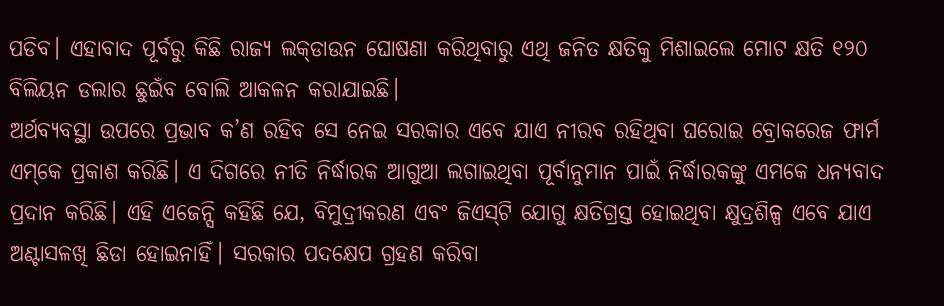ପଡିବ। ଏହାବାଦ ପୂର୍ବରୁ କିଛି ରାଜ୍ୟ ଲକ୍‌ଡାଉନ ଘୋଷଣା କରିଥିବାରୁ ଏଥି ଜନିତ କ୍ଷତିକୁ ମିଶାଇଲେ ମୋଟ କ୍ଷତି ୧୨୦ ବିଲିୟନ ଡଲାର ଛୁଇଁବ ବୋଲି ଆକଳନ କରାଯାଇଛି।
ଅର୍ଥବ୍ୟବସ୍ଥା ଉପରେ ପ୍ରଭାବ କ’ଣ ରହିବ ସେ ନେଇ ସରକାର ଏବେ ଯାଏ ନୀରବ ରହିଥିବା ଘରୋଇ ବ୍ରୋକରେଜ ଫାର୍ମ ଏମ୍‌କେ ପ୍ରକାଶ କରିଛି। ଏ ଦିଗରେ ନୀତି ନିର୍ଦ୍ଧାରକ ଆଗୁଆ ଲଗାଇଥିବା ପୂର୍ବାନୁମାନ ପାଇଁ ନିର୍ଦ୍ଧାରକଙ୍କୁ ଏମକେ ଧନ୍ୟବାଦ ପ୍ରଦାନ କରିଛି। ଏହି ଏଜେନ୍ସି କହିଛି ଯେ, ବିମୁଦ୍ରୀକରଣ ଏବଂ ଜିଏସ୍‌ଟି ଯୋଗୁ କ୍ଷତିଗ୍ରସ୍ତ ହୋଇଥିବା କ୍ଷୁଦ୍ରଶିଳ୍ପ ଏବେ ଯାଏ ଅଣ୍ଟାସଳଖି ଛିଡା ହୋଇନାହିଁ। ସରକାର ପଦକ୍ଷେପ ଗ୍ରହଣ କରିବା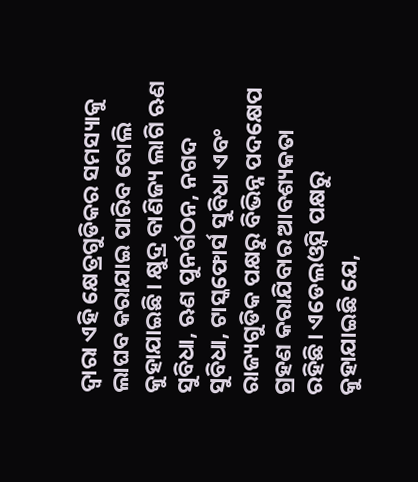ଦ୍ୱାରା ଏହି କ୍ଷେତ୍ରଗୁଡିକର ସମସ୍ୟାକୁ ଲାଘବ କରାଯାଇ ପାରିବ ବୋଲି କୁହାଯାଇଛି। କ୍ଷୁଦ୍ର ବାଣିଜ୍ୟ ଲାଗି ଋଣ ସୁବିଧା, ଋଣ ପୁନର୍ଗଠନ, ନଗଦ ସୁବିଧା, ଟାସ୍କଫୋର୍ସ ସୁବିଧା ଏବଂ ରାଜ୍ୟଗୁଡିକ ପକ୍ଷରୁ ବିଭିନ୍ନ ପଦକ୍ଷେପ ଗ୍ରହଣ କରାଯିବାର ଆବଶ୍ୟକତା ରହିଛି। ଏଡେଲଓ୍ବିସ ପକ୍ଷରୁ କୁହାଯାଇଛି ଯେ,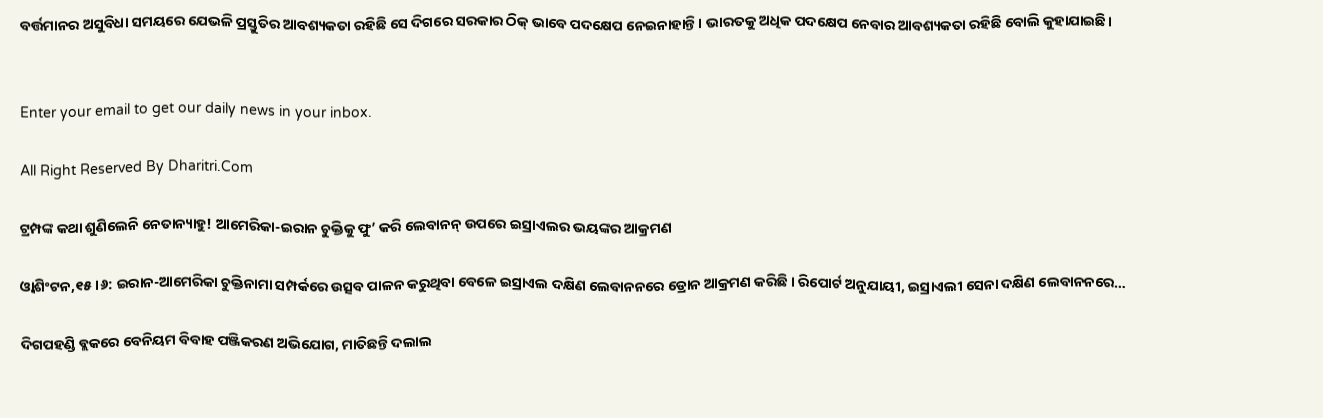ବର୍ତ୍ତମାନର ଅସୁବିଧା ସମୟରେ ଯେଭଳି ପ୍ରସ୍ତୁତିର ଆବଶ୍ୟକତା ରହିଛି ସେ ଦିଗରେ ସରକାର ଠିକ୍‌ ଭାବେ ପଦକ୍ଷେପ ନେଇନାହାନ୍ତି। ଭାରତକୁ ଅଧିକ ପଦକ୍ଷେପ ନେବାର ଆବଶ୍ୟକତା ରହିଛି ବୋଲି କୁହାଯାଇଛି।


Enter your email to get our daily news in your inbox.

All Right Reserved By Dharitri.Com

ଟ୍ରମ୍ପଙ୍କ କଥା ଶୁଣିଲେନି ନେତାନ୍ୟାହୁ! ଆମେରିକା-ଇରାନ ଚୁକ୍ତିକୁ ଫୁ’ କରି ଲେବାନନ୍ ଉପରେ ଇସ୍ରାଏଲର ଭୟଙ୍କର ଆକ୍ରମଣ

ଓ୍ବାଶିଂଟନ,୧୫।୬: ଇରାନ-ଆମେରିକା ଚୁକ୍ତିନାମା ସମ୍ପର୍କରେ ଉତ୍ସବ ପାଳନ କରୁଥିବା ବେଳେ ଇସ୍ରାଏଲ ଦକ୍ଷିଣ ଲେବାନନରେ ଡ୍ରୋନ ଆକ୍ରମଣ କରିଛି । ରିପୋର୍ଟ ଅନୁଯାୟୀ, ଇସ୍ରାଏଲୀ ସେନା ଦକ୍ଷିଣ ଲେବାନନରେ…

ଦିଗପହଣ୍ଡି ବ୍ଲକରେ ବେନିୟମ ବିବାହ ପଞ୍ଜିକରଣ ଅଭିଯୋଗ, ମାତିଛନ୍ତି ଦଲାଲ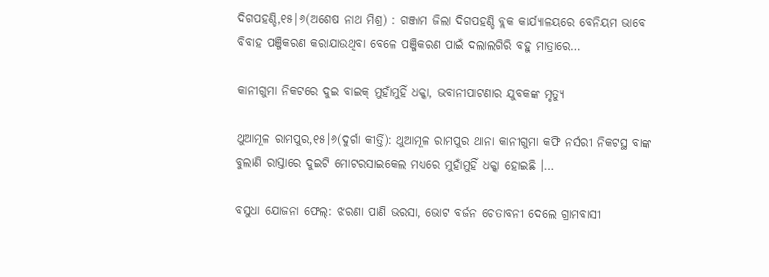ଦିଗପହଣ୍ଡି,୧୫|୬(ଅଶେଷ ନାଥ ମିଶ୍ର) : ଗଞ୍ଜାମ ଜିଲା ଦିଗପହଣ୍ଡି ବ୍ଲକ କାର୍ଯ୍ୟାଳୟରେ ବେନିୟମ ଭାବେ ବିବାହ ପଞ୍ଜିକରଣ କରାଯାଉଥିବା ବେଳେ ପଞ୍ଜିକରଣ ପାଇଁ ଦଲାଲଗିରି ବହୁ ମାତ୍ରାରେ…

କାନୀଗୁମା ନିକଟରେ ଦୁଇ ବାଇକ୍‌ ମୁହାଁମୁହିଁ ଧକ୍କା, ଭବାନୀପାଟଣାର ଯୁବକଙ୍କ ମୃତ୍ୟୁ

ଥୁଆମୂଳ ରାମପୁର,୧୫।୬(ଦୁର୍ଗା କୀର୍ତ୍ତି): ଥୁଆମୂଳ ରାମପୁର ଥାନା କାନୀଗୁମା କଫି ନର୍ସରୀ ନିକଟସ୍ଥ ବାଙ୍କ ବୁଲାଣି ରାସ୍ତାରେ ଦୁଇଟି ମୋଟରସାଇକେଲ ମଧ୍ୟରେ ମୁହାଁମୁହିଁ ଧକ୍କା ହୋଇଛି ।…

ବସୁଧା ଯୋଜନା ଫେଲ୍: ଝରଣା ପାଣି ଭରସା, ଭୋଟ ବର୍ଜନ ଚେତାବନୀ ଦେଲେ ଗ୍ରାମବାସୀ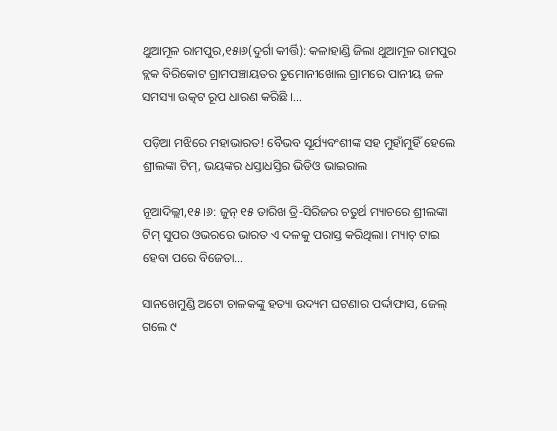ଥୁଆମୂଳ ରାମପୁର,୧୫ା୬(ଦୁର୍ଗା କୀର୍ତ୍ତି): କଳାହାଣ୍ଡି ଜିଲା ଥୁଆମୂଳ ରାମପୁର ବ୍ଲକ ବିରିକୋଟ ଗ୍ରାମପଞ୍ଚାୟତର ତୁମୋନୀଖୋଲ ଗ୍ରାମରେ ପାନୀୟ ଜଳ ସମସ୍ୟା ଉତ୍କଟ ରୂପ ଧାରଣ କରିଛି ।…

ପଡ଼ିଆ ମଝିରେ ମହାଭାରତ! ବୈଭବ ସୂର୍ଯ୍ୟବଂଶୀଙ୍କ ସହ ମୁହାଁମୁହିଁ ହେଲେ ଶ୍ରୀଲଙ୍କା ଟିମ୍, ଭୟଙ୍କର ଧସ୍ତାଧସ୍ତିର ଭିଡିଓ ଭାଇରାଲ

ନୂଆଦିଲ୍ଲୀ,୧୫।୬: ଜୁନ୍ ୧୫ ତାରିଖ ତ୍ରି-ସିରିଜର ଚତୁର୍ଥ ମ୍ୟାଚରେ ଶ୍ରୀଲଙ୍କା ଟିମ୍ ସୁପର ଓଭରରେ ଭାରତ ଏ ଦଳକୁ ପରାସ୍ତ କରିଥିଲା। ମ୍ୟାଚ୍ ଟାଇ ହେବା ପରେ ବିଜେତା…

ସାନଖେମୁଣ୍ଡି ଅଟୋ ଚାଳକଙ୍କୁ ହତ୍ୟା ଉଦ୍ୟମ ଘଟଣାର ପର୍ଦ୍ଦାଫାସ, ଜେଲ୍ ଗଲେ ୯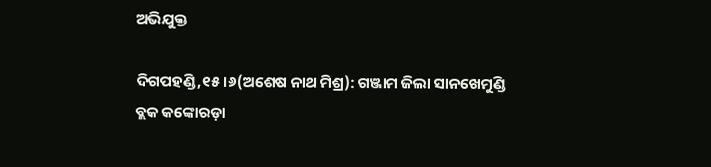ଅଭିଯୁକ୍ତ

ଦିଗପହଣ୍ଡି,୧୫।୬(ଅଶେଷ ନାଥ ମିଶ୍ର): ଗଞ୍ଜାମ ଜିଲା ସାନଖେମୁଣ୍ଡି ବ୍ଲକ କଙ୍କୋରଡ଼ା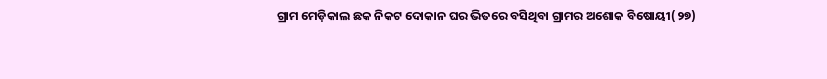ଗ୍ରାମ ମେଡ଼ିକାଲ ଛକ ନିକଟ ଦୋକାନ ଘର ଭିତରେ ବସିଥିବା ଗ୍ରାମର ଅଶୋକ ବିଷୋୟୀ(୨୭)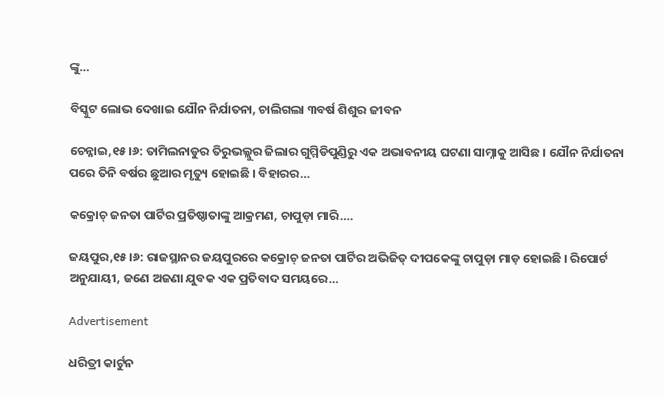ଙ୍କୁ…

ବିସ୍କୁଟ ଲୋଭ ଦେଖାଇ ଯୌନ ନିର୍ଯାତନା, ଚାଲିଗଲା ୩ବର୍ଷ ଶିଶୁର ଜୀବନ

ଚେନ୍ନାଇ,୧୫।୬: ତାମିଲନାଡୁର ତିରୁଭଲ୍ଲୁର ଜିଲାର ଗୁମ୍ମିଡିପୁଣ୍ଡିରୁ ଏକ ଅଭାବନୀୟ ଘଟଣା ସାମ୍ନାକୁ ଆସିଛ । ଯୌନ ନିର୍ଯାତନା ପରେ ତିନି ବର୍ଷର ଛୁଆର ମୃତ୍ୟୁ ହୋଇଛି । ବିହାରର…

କକ୍ରୋଚ୍ ଜନତା ପାର୍ଟିର ପ୍ରତିଷ୍ଠାତାଙ୍କୁ ଆକ୍ରମଣ, ଚାପୁଡ଼ା ମାରି….

ଜୟପୁର,୧୫।୬: ରାଜସ୍ଥାନର ଜୟପୁରରେ କକ୍ରୋଚ୍ ଜନତା ପାର୍ଟିର ଅଭିଜିତ୍ ଦୀପକେଙ୍କୁ ଚାପୁଡ଼ା ମାଡ଼ ହୋଇଛି । ରିପୋର୍ଟ ଅନୁଯାୟୀ, ଜଣେ ଅଜଣା ଯୁବକ ଏକ ପ୍ରତିବାଦ ସମୟରେ…

Advertisement

ଧରିତ୍ରୀ କାର୍ଟୁନ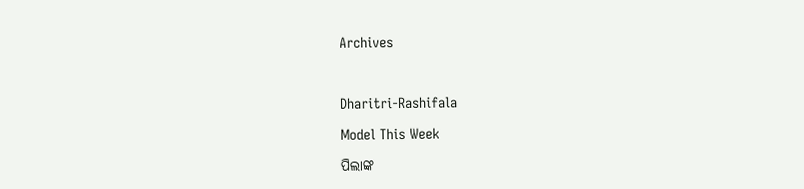Archives



Dharitri-Rashifala

Model This Week

ପିଲାଙ୍କ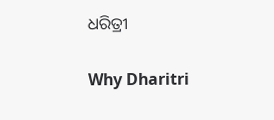ଧରିତ୍ରୀ

Why Dharitri